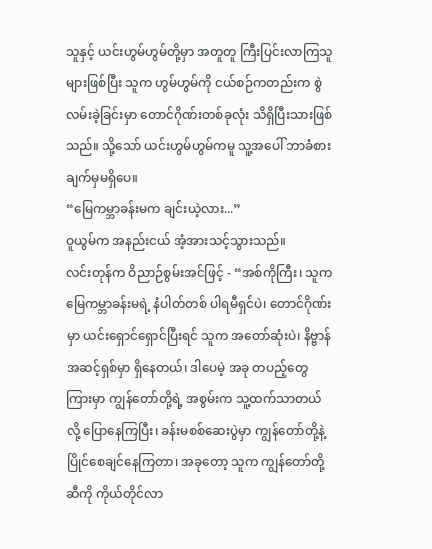သူနှင့် ယင်းဟွမ်ဟွမ်တို့မှာ အတူတူ ကြီးပြင်းလာကြသူများဖြစ်ပြီး သူက ဟွမ်ဟွမ်ကို ငယ်စဉ်ကတည်းက စွဲလမ်းခဲ့ခြင်းမှာ တောင်ဂိုဏ်းတစ်ခုလုံး သိရှိပြီးသားဖြစ်သည်။ သို့သော် ယင်းဟွမ်ဟွမ်ကမူ သူ့အပေါ် ဘာခံစားချက်မှမရှိပေ။
“မြေကမ္ဘာခန်းမက ချင်းယဲ့လား...”
ဝူယွမ်က အနည်းငယ် အံ့အားသင့်သွားသည်။
လင်းတုန်က ဝိညာဉ်စွမ်းအင်ဖြင့် - “အစ်ကိုကြီး၊ သူက မြေကမ္ဘာခန်းမရဲ့ နံပါတ်တစ် ပါရမီရှင်ပဲ၊ တောင်ဂိုဏ်းမှာ ယင်းရှောင်ရှောင်ပြီးရင် သူက အတော်ဆုံးပဲ၊ နိဗ္ဗာန်အဆင့်ရှစ်မှာ ရှိနေတယ်၊ ဒါပေမဲ့ အခု တပည့်တွေကြားမှာ ကျွန်တော်တို့ရဲ့ အစွမ်းက သူ့ထက်သာတယ်လို့ ပြောနေကြပြီး၊ ခန်းမစစ်ဆေးပွဲမှာ ကျွန်တော်တို့နဲ့ ပြိုင်စေချင်နေကြတာ၊ အခုတော့ သူက ကျွန်တော်တို့ဆီကို ကိုယ်တိုင်လာ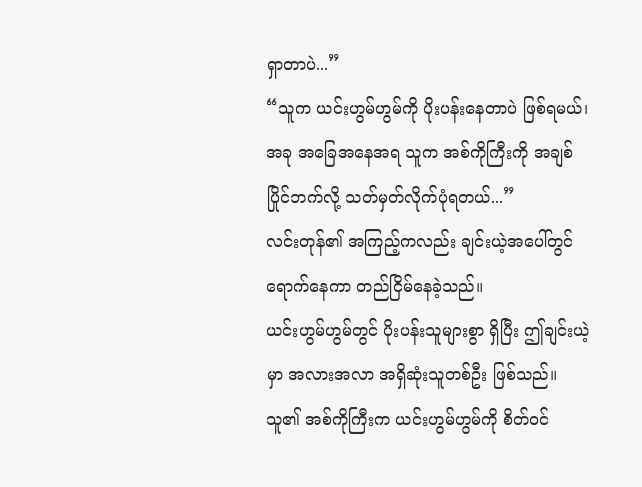ရှာတာပဲ...”
“သူက ယင်းဟွမ်ဟွမ်ကို ပိုးပန်းနေတာပဲ ဖြစ်ရမယ်၊ အခု အခြေအနေအရ သူက အစ်ကိုကြီးကို အချစ်ပြိုင်ဘက်လို့ သတ်မှတ်လိုက်ပုံရတယ်...”
လင်းတုန်၏ အကြည့်ကလည်း ချင်းယဲ့အပေါ်တွင် ရောက်နေကာ တည်ငြိမ်နေခဲ့သည်။
ယင်းဟွမ်ဟွမ်တွင် ပိုးပန်းသူများစွာ ရှိပြီး ဤချင်းယဲ့မှာ အလားအလာ အရှိဆုံးသူတစ်ဦး ဖြစ်သည်။ သူ၏ အစ်ကိုကြီးက ယင်းဟွမ်ဟွမ်ကို စိတ်ဝင်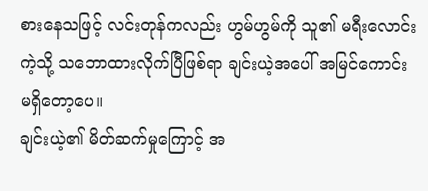စားနေသဖြင့် လင်းတုန်ကလည်း ဟွမ်ဟွမ်ကို သူ၏ မရီးလောင်းကဲ့သို့ သဘောထားလိုက်ပြီဖြစ်ရာ ချင်းယဲ့အပေါ် အမြင်ကောင်း မရှိတော့ပေ။
ချင်းယဲ့၏ မိတ်ဆက်မှုကြောင့် အ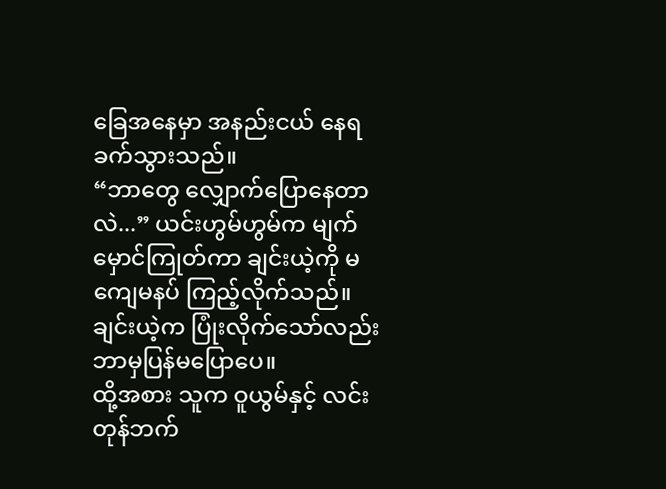ခြေအနေမှာ အနည်းငယ် နေရခက်သွားသည်။
“ဘာတွေ လျှောက်ပြောနေတာလဲ...” ယင်းဟွမ်ဟွမ်က မျက်မှောင်ကြုတ်ကာ ချင်းယဲ့ကို မကျေမနပ် ကြည့်လိုက်သည်။
ချင်းယဲ့က ပြုံးလိုက်သော်လည်း ဘာမှပြန်မပြောပေ။
ထို့အစား သူက ဝူယွမ်နှင့် လင်းတုန်ဘက်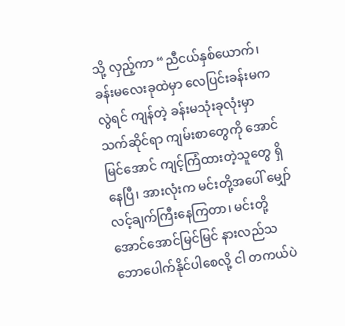သို့ လှည့်ကာ “ညီငယ်နှစ်ယောက်၊ ခန်းမလေးခုထဲမှာ လေပြင်းခန်းမကလွဲရင် ကျန်တဲ့ ခန်းမသုံးခုလုံးမှာ သက်ဆိုင်ရာ ကျမ်းစာတွေကို အောင်မြင်အောင် ကျင့်ကြံထားတဲ့သူတွေ ရှိနေပြီ၊ အားလုံးက မင်းတို့အပေါ် မျှော်လင့်ချက်ကြီးနေကြတာ၊ မင်းတို့ အောင်အောင်မြင်မြင် နားလည်သဘောပေါက်နိုင်ပါစေလို့ ငါ တကယ်ပဲ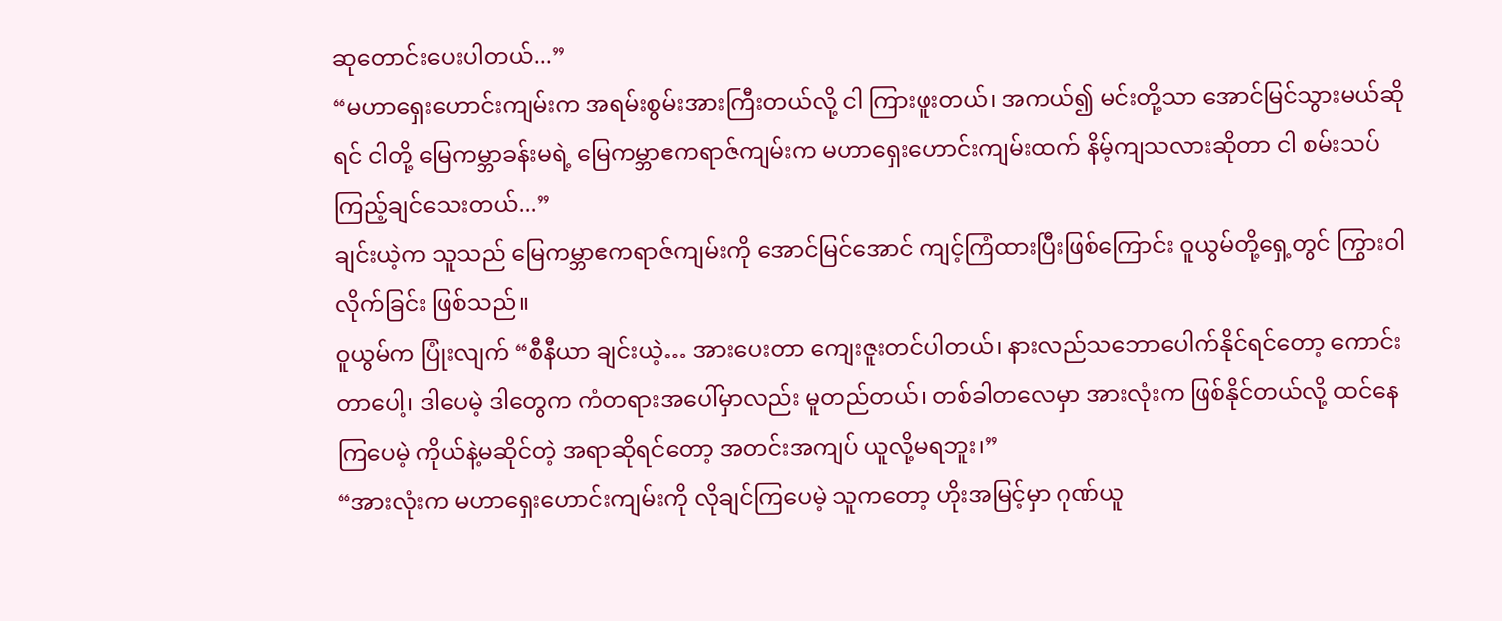ဆုတောင်းပေးပါတယ်...”
“မဟာရှေးဟောင်းကျမ်းက အရမ်းစွမ်းအားကြီးတယ်လို့ ငါ ကြားဖူးတယ်၊ အကယ်၍ မင်းတို့သာ အောင်မြင်သွားမယ်ဆိုရင် ငါတို့ မြေကမ္ဘာခန်းမရဲ့ မြေကမ္ဘာဧကရာဇ်ကျမ်းက မဟာရှေးဟောင်းကျမ်းထက် နိမ့်ကျသလားဆိုတာ ငါ စမ်းသပ်ကြည့်ချင်သေးတယ်...”
ချင်းယဲ့က သူသည် မြေကမ္ဘာဧကရာဇ်ကျမ်းကို အောင်မြင်အောင် ကျင့်ကြံထားပြီးဖြစ်ကြောင်း ဝူယွမ်တို့ရှေ့တွင် ကြွားဝါလိုက်ခြင်း ဖြစ်သည်။
ဝူယွမ်က ပြုံးလျက် “စီနီယာ ချင်းယဲ့… အားပေးတာ ကျေးဇူးတင်ပါတယ်၊ နားလည်သဘောပေါက်နိုင်ရင်တော့ ကောင်းတာပေါ့၊ ဒါပေမဲ့ ဒါတွေက ကံတရားအပေါ်မှာလည်း မူတည်တယ်၊ တစ်ခါတလေမှာ အားလုံးက ဖြစ်နိုင်တယ်လို့ ထင်နေကြပေမဲ့ ကိုယ်နဲ့မဆိုင်တဲ့ အရာဆိုရင်တော့ အတင်းအကျပ် ယူလို့မရဘူး၊”
“အားလုံးက မဟာရှေးဟောင်းကျမ်းကို လိုချင်ကြပေမဲ့ သူကတော့ ဟိုးအမြင့်မှာ ဂုဏ်ယူ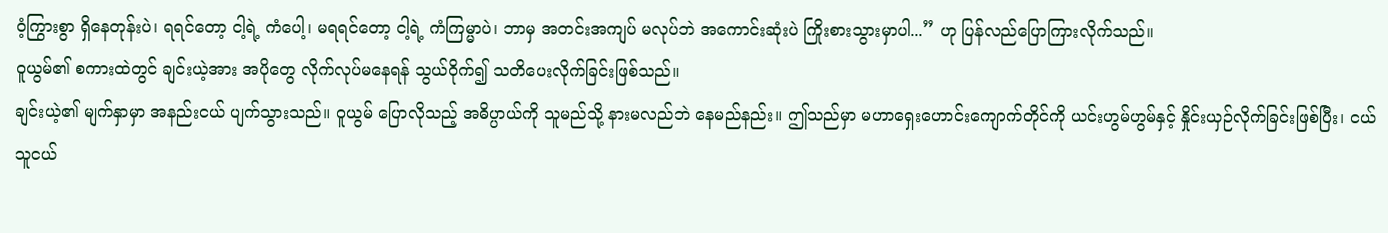၀ံ့ကြွားစွာ ရှိနေတုန်းပဲ၊ ရရင်တော့ ငါ့ရဲ့ ကံပေါ့၊ မရရင်တော့ ငါ့ရဲ့ ကံကြမ္မာပဲ၊ ဘာမှ အတင်းအကျပ် မလုပ်ဘဲ အကောင်းဆုံးပဲ ကြိုးစားသွားမှာပါ...” ဟု ပြန်လည်ပြောကြားလိုက်သည်။
ဝူယွမ်၏ စကားထဲတွင် ချင်းယဲ့အား အပိုတွေ လိုက်လုပ်မနေရန် သွယ်ဝိုက်၍ သတိပေးလိုက်ခြင်းဖြစ်သည်။
ချင်းယဲ့၏ မျက်နှာမှာ အနည်းငယ် ပျက်သွားသည်။ ဝူယွမ် ပြောလိုသည့် အဓိပ္ပာယ်ကို သူမည်သို့ နားမလည်ဘဲ နေမည်နည်း။ ဤသည်မှာ မဟာရှေးဟောင်းကျောက်တိုင်ကို ယင်းဟွမ်ဟွမ်နှင့် နှိုင်းယှဉ်လိုက်ခြင်းဖြစ်ပြီး၊ ငယ်သူငယ်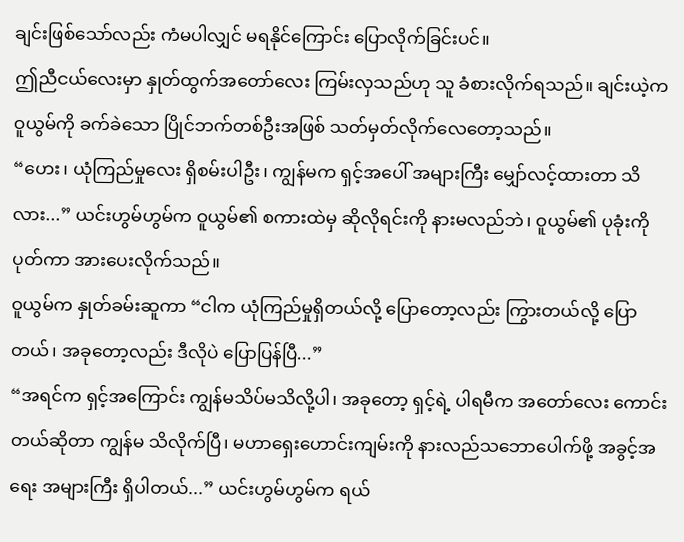ချင်းဖြစ်သော်လည်း ကံမပါလျှင် မရနိုင်ကြောင်း ပြောလိုက်ခြင်းပင်။
ဤညီငယ်လေးမှာ နှုတ်ထွက်အတော်လေး ကြမ်းလှသည်ဟု သူ ခံစားလိုက်ရသည်။ ချင်းယဲ့က ဝူယွမ်ကို ခက်ခဲသော ပြိုင်ဘက်တစ်ဦးအဖြစ် သတ်မှတ်လိုက်လေတော့သည်။
“ဟေး၊ ယုံကြည်မှုလေး ရှိစမ်းပါဦး၊ ကျွန်မက ရှင့်အပေါ် အများကြီး မျှော်လင့်ထားတာ သိလား...” ယင်းဟွမ်ဟွမ်က ဝူယွမ်၏ စကားထဲမှ ဆိုလိုရင်းကို နားမလည်ဘဲ၊ ဝူယွမ်၏ ပုခုံးကို ပုတ်ကာ အားပေးလိုက်သည်။
ဝူယွမ်က နှုတ်ခမ်းဆူကာ “ငါက ယုံကြည်မှုရှိတယ်လို့ ပြောတော့လည်း ကြွားတယ်လို့ ပြောတယ်၊ အခုတော့လည်း ဒီလိုပဲ ပြောပြန်ပြီ...”
“အရင်က ရှင့်အကြောင်း ကျွန်မသိပ်မသိလို့ပါ၊ အခုတော့ ရှင့်ရဲ့ ပါရမီက အတော်လေး ကောင်းတယ်ဆိုတာ ကျွန်မ သိလိုက်ပြီ၊ မဟာရှေးဟောင်းကျမ်းကို နားလည်သဘောပေါက်ဖို့ အခွင့်အရေး အများကြီး ရှိပါတယ်...” ယင်းဟွမ်ဟွမ်က ရယ်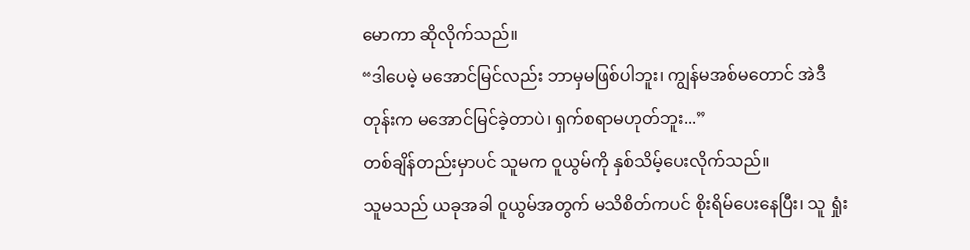မောကာ ဆိုလိုက်သည်။
“ဒါပေမဲ့ မအောင်မြင်လည်း ဘာမှမဖြစ်ပါဘူး၊ ကျွန်မအစ်မတောင် အဲဒီတုန်းက မအောင်မြင်ခဲ့တာပဲ၊ ရှက်စရာမဟုတ်ဘူး...”
တစ်ချိန်တည်းမှာပင် သူမက ဝူယွမ်ကို နှစ်သိမ့်ပေးလိုက်သည်။
သူမသည် ယခုအခါ ဝူယွမ်အတွက် မသိစိတ်ကပင် စိုးရိမ်ပေးနေပြီး၊ သူ ရှုံး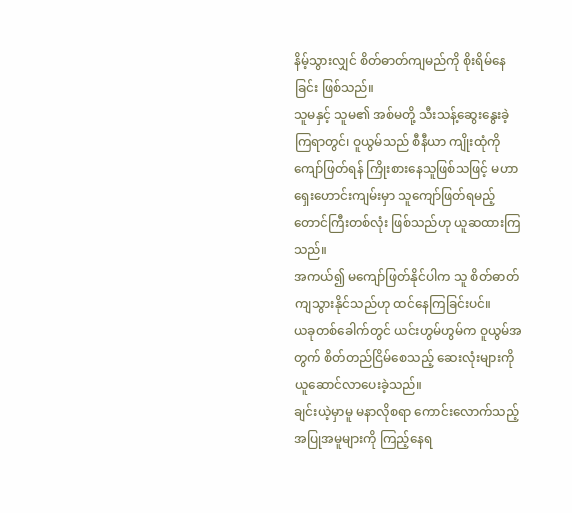နိမ့်သွားလျှင် စိတ်ဓာတ်ကျမည်ကို စိုးရိမ်နေခြင်း ဖြစ်သည်။
သူမနှင့် သူမ၏ အစ်မတို့ သီးသန့်ဆွေးနွေးခဲ့ကြရာတွင်၊ ဝူယွမ်သည် စီနီယာ ကျိုးထုံကို ကျော်ဖြတ်ရန် ကြိုးစားနေသူဖြစ်သဖြင့် မဟာရှေးဟောင်းကျမ်းမှာ သူကျော်ဖြတ်ရမည့် တောင်ကြီးတစ်လုံး ဖြစ်သည်ဟု ယူဆထားကြသည်။
အကယ်၍ မကျော်ဖြတ်နိုင်ပါက သူ စိတ်ဓာတ်ကျသွားနိုင်သည်ဟု ထင်နေကြခြင်းပင်။
ယခုတစ်ခေါက်တွင် ယင်းဟွမ်ဟွမ်က ဝူယွမ်အတွက် စိတ်တည်ငြိမ်စေသည့် ဆေးလုံးများကို ယူဆောင်လာပေးခဲ့သည်။
ချင်းယဲ့မှာမူ မနာလိုစရာ ကောင်းလောက်သည့် အပြုအမူများကို ကြည့်နေရ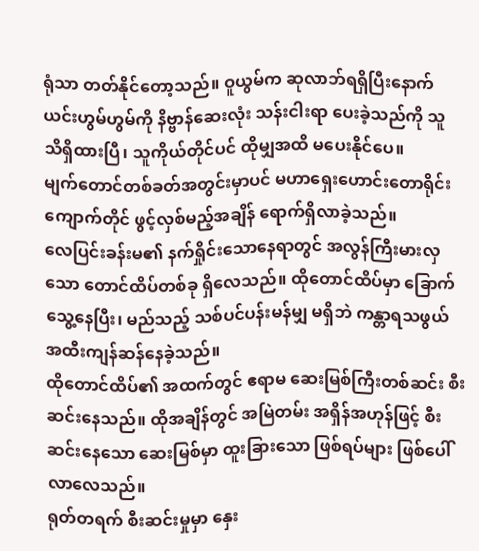ရုံသာ တတ်နိုင်တော့သည်။ ဝူယွမ်က ဆုလာဘ်ရရှိပြီးနောက် ယင်းဟွမ်ဟွမ်ကို နိဗ္ဗာန်ဆေးလုံး သန်းငါးရာ ပေးခဲ့သည်ကို သူ သိရှိထားပြီ၊ သူကိုယ်တိုင်ပင် ထိုမျှအထိ မပေးနိုင်ပေ။
မျက်တောင်တစ်ခတ်အတွင်းမှာပင် မဟာရှေးဟောင်းတောရိုင်းကျောက်တိုင် ဖွင့်လှစ်မည့်အချိန် ရောက်ရှိလာခဲ့သည်။
လေပြင်းခန်းမ၏ နက်ရှိုင်းသောနေရာတွင် အလွန်ကြီးမားလှသော တောင်ထိပ်တစ်ခု ရှိလေသည်။ ထိုတောင်ထိပ်မှာ ခြောက်သွေ့နေပြီး၊ မည်သည့် သစ်ပင်ပန်းမန်မျှ မရှိဘဲ ကန္တာရသဖွယ် အထီးကျန်ဆန်နေခဲ့သည်။
ထိုတောင်ထိပ်၏ အထက်တွင် ဧရာမ ဆေးမြစ်ကြီးတစ်ဆင်း စီးဆင်းနေသည်။ ထိုအချိန်တွင် အမြဲတမ်း အရှိန်အဟုန်ဖြင့် စီးဆင်းနေသော ဆေးမြစ်မှာ ထူးခြားသော ဖြစ်ရပ်များ ဖြစ်ပေါ်လာလေသည်။
ရုတ်တရက် စီးဆင်းမှုမှာ နှေး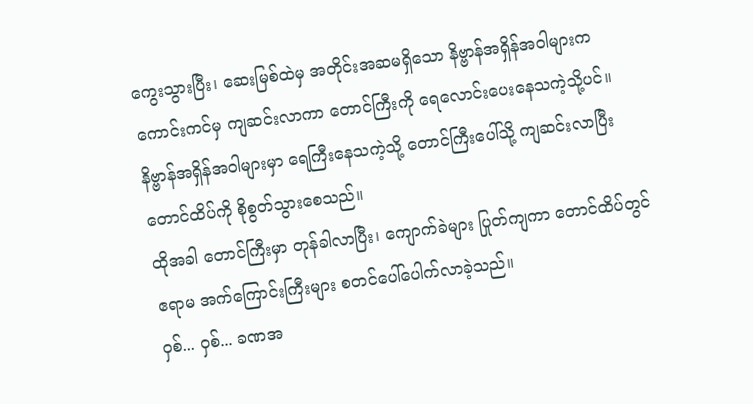ကွေးသွားပြီး၊ ဆေးမြစ်ထဲမှ အတိုင်းအဆမရှိသော နိဗ္ဗာန်အရှိန်အဝါများက ကောင်းကင်မှ ကျဆင်းလာကာ တောင်ကြီးကို ရေလောင်းပေးနေသကဲ့သို့ပင်။
နိဗ္ဗာန်အရှိန်အဝါများမှာ ရေကြီးနေသကဲ့သို့ တောင်ကြီးပေါ်သို့ ကျဆင်းလာပြီး တောင်ထိပ်ကို စိုစွတ်သွားစေသည်။
ထိုအခါ တောင်ကြီးမှာ တုန်ခါလာပြီး၊ ကျောက်ခဲများ ပြုတ်ကျကာ တောင်ထိပ်တွင် ဧရာမ အက်ကြောင်းကြီးများ စတင်ပေါ်ပေါက်လာခဲ့သည်။
ဝှစ်... ဝှစ်... ခဏအ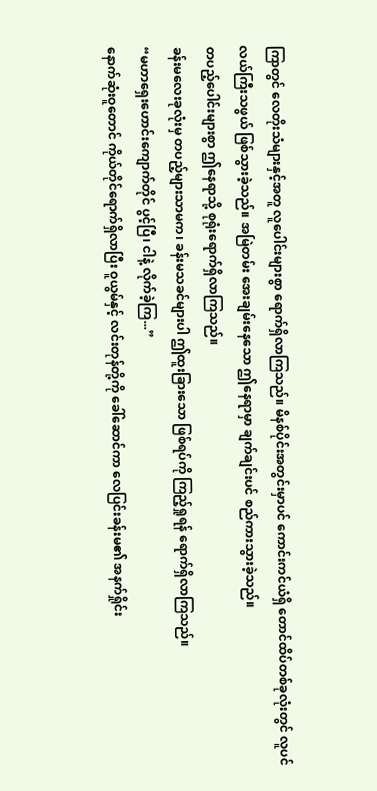ကြာတွင် လေတိုးသံများနှင့်အတူ လူပေါင်းများစွာ ရောက်ရှိလာကြသည်။ မိနစ်ပိုင်းအတွင်းမှာပင် ကောင်းကင်ယံရှိ တောင်ထိပ်တစ်ခုလုံးတွင် လူပင်လယ်ကြီးသဖွယ် ဖြစ်သွားခဲ့သည်။ အမြဲတမ်း အေးချမ်းနေသော ဤနေရာမှာ ချက်ချင်းပင် စည်ကားသွားခဲ့သည်။
တပည့်ပေါင်းများစွာ ဤနေရာသို့ စုရုံးရောက်ရှိလာကြသည်။
ခန်းမလေးခုလုံးမှ တပည့်များသာမက၊ ခန်းမသခင်များပါ ဤထူးခြားသော ဖြစ်ရပ်ကို ကြည့်ရှုရန် ရောက်ရှိလာကြသည်။
“မဟာရှေးဟောင်းကျောက်တိုင် ပွင့်ပြီ၊ ငါနဲ့ လိုက်ခဲ့ကြ...”
နောက်ဆုံးဝူတောင် ကိုယ်တိုင်ရောက်ရှိလာပြီး ဝူယွမ်နှင့် လင်းတုန်တို့ကို ခေါ်ဆောင်ကာ လေပြင်းခန်းမ၏ အနက်ရှိုင်း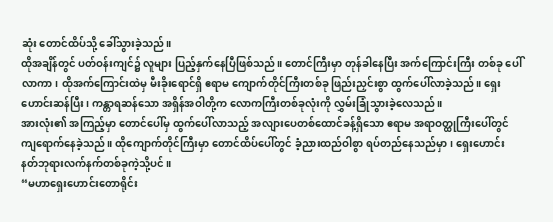ဆုံး တောင်ထိပ်သို့ ခေါ်သွားခဲ့သည်။
ထိုအချိန်တွင် ပတ်ဝန်းကျင်၌ လူများ ပြည့်နှက်နေပြီဖြစ်သည်။ တောင်ကြီးမှာ တုန်ခါနေပြီး အက်ကြောင်းကြီး တစ်ခု ပေါ်လာကာ၊ ထိုအက်ကြောင်းထဲမှ မီးခိုးရောင်ရှိ ဧရာမ ကျောက်တိုင်ကြီးတစ်ခု ဖြည်းညှင်းစွာ ထွက်ပေါ်လာခဲ့သည်။ ရှေးဟောင်းဆန်ပြီး၊ ကန္တာရဆန်သော အရှိန်အဝါတို့က လောကကြီးတစ်ခုလုံးကို လွှမ်းခြုံသွားခဲ့လေသည်။
အားလုံး၏ အကြည့်မှာ တောင်ပေါ်မှ ထွက်ပေါ်လာသည့် အလျားပေတစ်ထောင်ခန့်ရှိသော ဧရာမ အရာဝတ္ထုကြီးပေါ်တွင် ကျရောက်နေခဲ့သည်။ ထိုကျောက်တိုင်ကြီးမှာ တောင်ထိပ်ပေါ်တွင် ခံ့ညားထည်ဝါစွာ ရပ်တည်နေသည်မှာ၊ ရှေးဟောင်း နတ်ဘုရားလက်နက်တစ်ခုကဲ့သို့ပင်။
“မဟာရှေးဟောင်းတောရိုင်း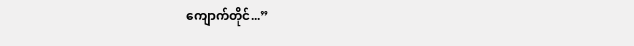ကျောက်တိုင်...”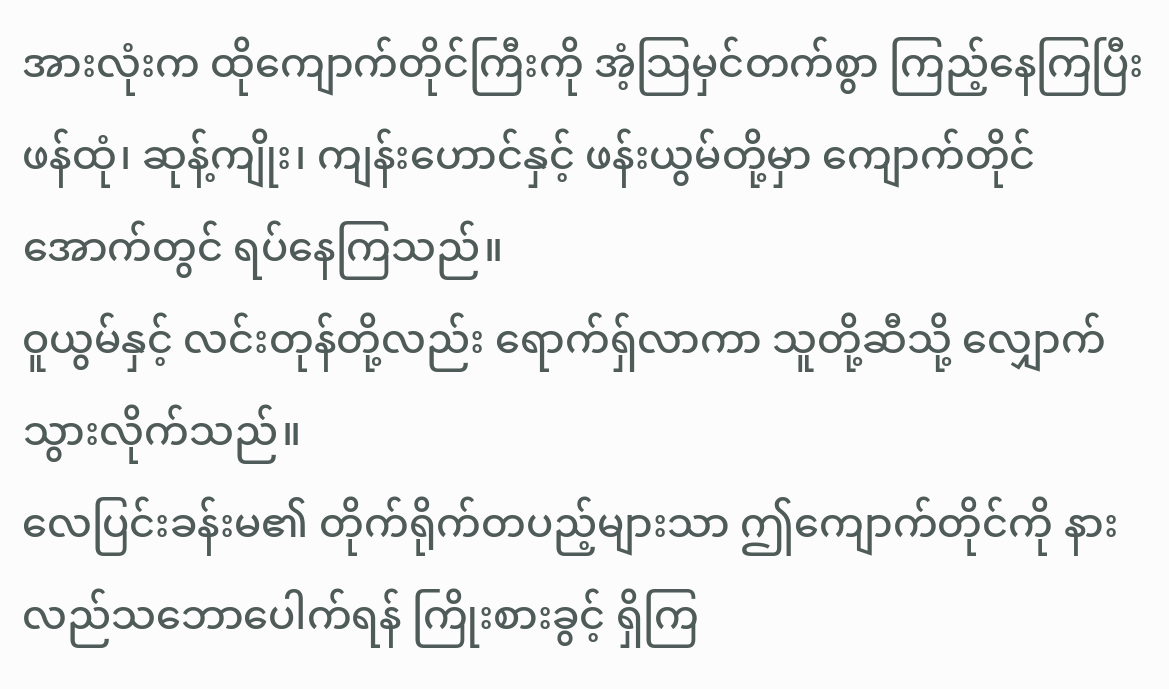အားလုံးက ထိုကျောက်တိုင်ကြီးကို အံ့သြမှင်တက်စွာ ကြည့်နေကြပြီး ဖန်ထုံ၊ ဆုန့်ကျိုး၊ ကျန်းဟောင်နှင့် ဖန်းယွမ်တို့မှာ ကျောက်တိုင်အောက်တွင် ရပ်နေကြသည်။
ဝူယွမ်နှင့် လင်းတုန်တို့လည်း ရောက်ရှ်လာကာ သူတို့ဆီသို့ လျှောက်သွားလိုက်သည်။
လေပြင်းခန်းမ၏ တိုက်ရိုက်တပည့်များသာ ဤကျောက်တိုင်ကို နားလည်သဘောပေါက်ရန် ကြိုးစားခွင့် ရှိကြ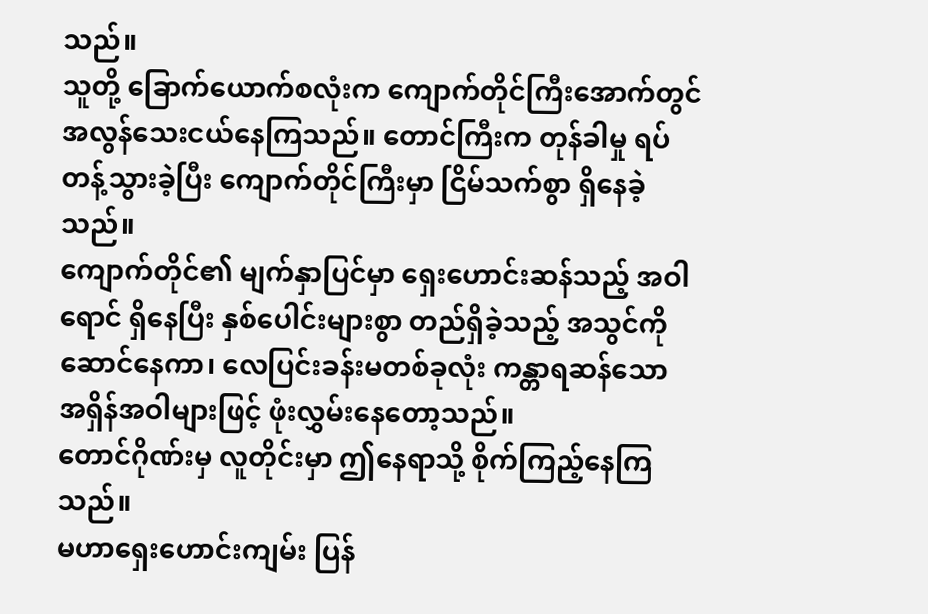သည်။
သူတို့ ခြောက်ယောက်စလုံးက ကျောက်တိုင်ကြီးအောက်တွင် အလွန်သေးငယ်နေကြသည်။ တောင်ကြီးက တုန်ခါမှု ရပ်တန့်သွားခဲ့ပြီး ကျောက်တိုင်ကြီးမှာ ငြိမ်သက်စွာ ရှိနေခဲ့သည်။
ကျောက်တိုင်၏ မျက်နှာပြင်မှာ ရှေးဟောင်းဆန်သည့် အဝါရောင် ရှိနေပြီး နှစ်ပေါင်းများစွာ တည်ရှိခဲ့သည့် အသွင်ကို ဆောင်နေကာ၊ လေပြင်းခန်းမတစ်ခုလုံး ကန္တာရဆန်သော အရှိန်အဝါများဖြင့် ဖုံးလွှမ်းနေတော့သည်။
တောင်ဂိုဏ်းမှ လူတိုင်းမှာ ဤနေရာသို့ စိုက်ကြည့်နေကြသည်။
မဟာရှေးဟောင်းကျမ်း ပြန်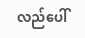လည်ပေါ်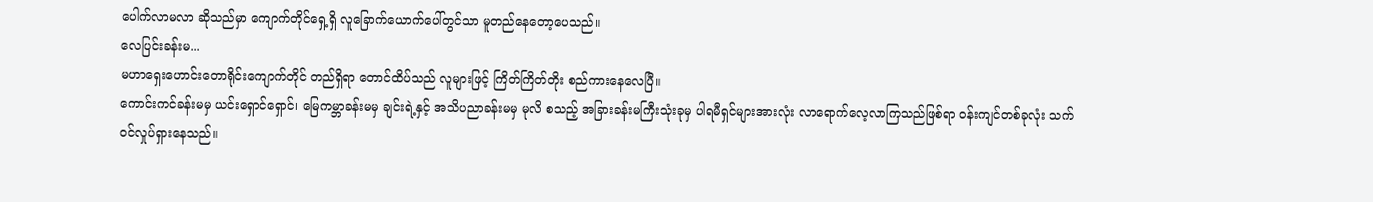ပေါက်လာမလာ ဆိုသည်မှာ ကျောက်တိုင်ရှေ့ရှိ လူခြောက်ယောက်ပေါ်တွင်သာ မူတည်နေတော့ပေသည်။
လေပြင်းခန်းမ...
မဟာရှေးဟောင်းတောရိုင်းကျောက်တိုင် တည်ရှိရာ တောင်ထိပ်သည် လူများဖြင့် ကြိတ်ကြိတ်တိုး စည်ကားနေလေပြီ။
ကောင်းကင်ခန်းမမှ ယင်းရှောင်ရှောင်၊ မြေကမ္ဘာခန်းမမှ ချင်းရဲ့နှင့် အသိပညာခန်းမမှ မုလိ စသည့် အခြားခန်းမကြီးသုံးခုမှ ပါရမီရှင်များအားလုံး လာရောက်လေ့လာကြသည်ဖြစ်ရာ ဝန်းကျင်တစ်ခုလုံး သက်ဝင်လှုပ်ရှားနေသည်။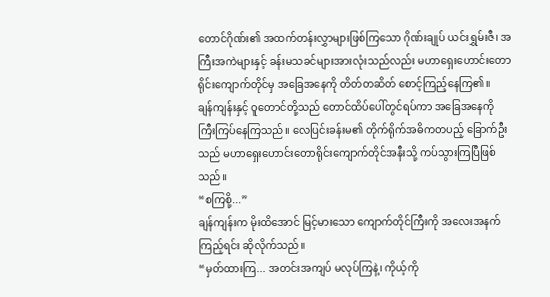တောင်ဂိုဏ်း၏ အထက်တန်းလွှာများဖြစ်ကြသော ဂိုဏ်းချုပ် ယင်းရွှမ်းဇီ၊ အကြီးအကဲများနှင့် ခန်းမသခင်များအားလုံးသည်လည်း မဟာရှေးဟောင်းတောရိုင်းကျောက်တိုင်မှ အခြေအနေကို တိတ်တဆိတ် စောင့်ကြည့်နေကြ၏။
ချန်ကျန်းနှင့် ဝူတောင်တို့သည် တောင်ထိပ်ပေါ်တွင်ရပ်ကာ အခြေအနေကို ကြီးကြပ်နေကြသည်။ လေပြင်းခန်းမ၏ တိုက်ရိုက်အဓိကတပည့် ခြောက်ဦးသည် မဟာရှေးဟောင်းတောရိုင်းကျောက်တိုင်အနီးသို့ ကပ်သွားကြပြီဖြစ်သည်။
“စကြစို့...”
ချန်ကျန်းက မိုးထိအောင် မြင့်မားသော ကျောက်တိုင်ကြီးကို အလေးအနက် ကြည့်ရင်း ဆိုလိုက်သည်။
“မှတ်ထားကြ... အတင်းအကျပ် မလုပ်ကြနဲ့၊ ကိုယ့်ကို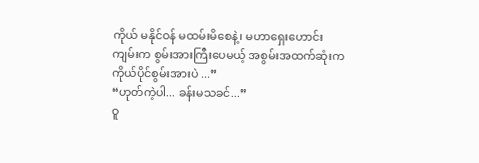ကိုယ် မနိုင်ဝန် မထမ်းမိစေနဲ့၊ မဟာရှေးဟောင်းကျမ်းက စွမ်းအားကြီးပေမယ့် အစွမ်းအထက်ဆုံးက ကိုယ်ပိုင်စွမ်းအားပဲ ...”
“ဟုတ်ကဲ့ပါ... ခန်းမသခင်...”
ဝူ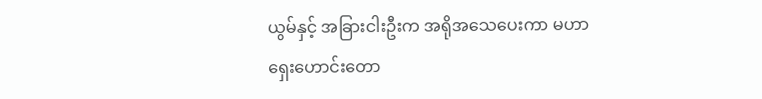ယွမ်နှင့် အခြားငါးဦးက အရိုအသေပေးကာ မဟာရှေးဟောင်းတော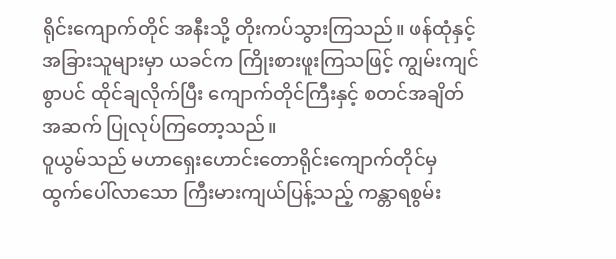ရိုင်းကျောက်တိုင် အနီးသို့ တိုးကပ်သွားကြသည်။ ဖန်ထုံနှင့် အခြားသူများမှာ ယခင်က ကြိုးစားဖူးကြသဖြင့် ကျွမ်းကျင်စွာပင် ထိုင်ချလိုက်ပြီး ကျောက်တိုင်ကြီးနှင့် စတင်အချိတ်အဆက် ပြုလုပ်ကြတော့သည်။
ဝူယွမ်သည် မဟာရှေးဟောင်းတောရိုင်းကျောက်တိုင်မှ ထွက်ပေါ်လာသော ကြီးမားကျယ်ပြန့်သည့် ကန္တာရစွမ်း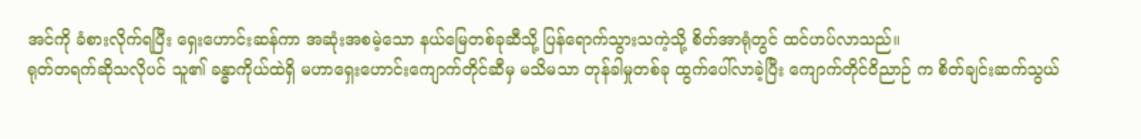အင်ကို ခံစားလိုက်ရပြီး ရှေးဟောင်းဆန်ကာ အဆုံးအစမဲ့သော နယ်မြေတစ်ခုဆီသို့ ပြန်ရောက်သွားသကဲ့သို့ စိတ်အာရုံတွင် ထင်ဟပ်လာသည်။
ရုတ်တရက်ဆိုသလိုပင် သူ၏ ခန္ဓာကိုယ်ထဲရှိ မဟာရှေးဟောင်းကျောက်တိုင်ဆီမှ မသိမသာ တုန်ခါမှုတစ်ခု ထွက်ပေါ်လာခဲ့ပြီး ကျောက်တိုင်ဝိညာဉ် က စိတ်ချင်းဆက်သွယ်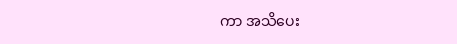ကာ အသိပေး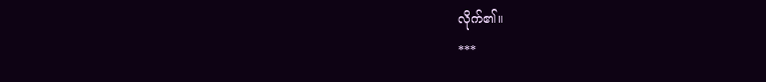လိုက်၏။
***